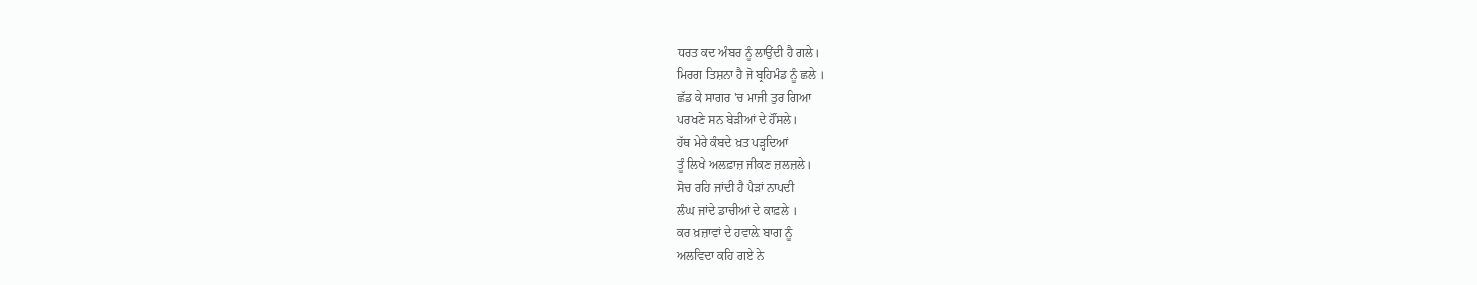ਧਰਤ ਕਦ ਅੰਬਰ ਨੂੰ ਲਾਉਂਦੀ ਹੈ ਗਲੇ।
ਮਿਰਗ ਤਿਸ਼ਨਾ ਹੈ ਜੋ ਬ੍ਰਹਿਮੰਡ ਨੂੰ ਛਲੇ ।
ਛੱਡ ਕੇ ਸਾਗਰ 'ਚ ਮਾਜੀ ਤੁਰ ਗਿਆ
ਪਰਖਣੇ ਸਨ ਬੇੜੀਆਂ ਦੇ ਹੌਂਸਲੇ।
ਹੱਥ ਮੇਰੇ ਕੰਬਦੇ ਖ਼ਤ ਪੜ੍ਹਦਿਆਂ
ਤੂੰ ਲਿਖੇ ਅਲਫ਼ਾਜ਼ ਜੀਕਣ ਜ਼ਲਜ਼ਲੇ।
ਸੋਚ ਰਹਿ ਜਾਂਦੀ ਹੈ ਪੈੜਾਂ ਨਾਪਦੀ
ਲੰਘ ਜਾਂਦੇ ਡਾਚੀਆਂ ਦੇ ਕਾਫ਼ਲੇ ।
ਕਰ ਖ਼ਜ਼ਾਵਾਂ ਦੇ ਹਵਾਲ਼ੇ ਬਾਗ ਨੂੰ
ਅਲਵਿਦਾ ਕਹਿ ਗਏ ਨੇ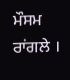ਮੌਸਮ ਰਾਂਗਲੇ ।